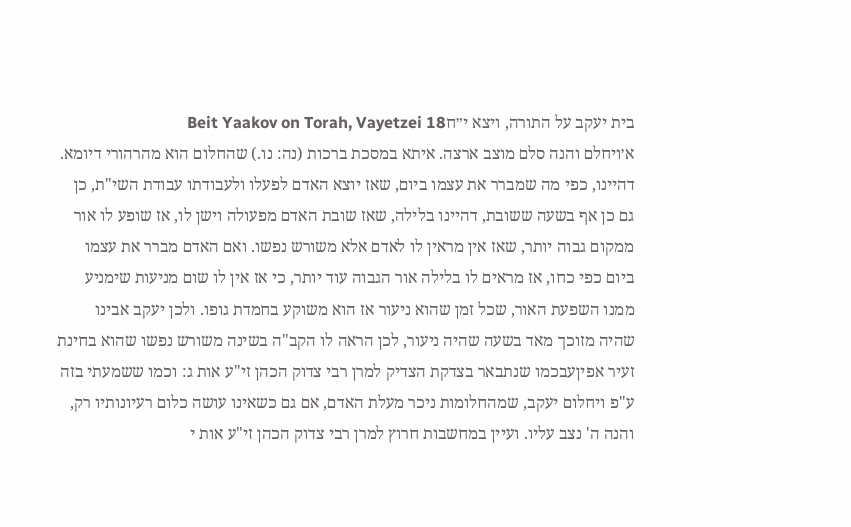בית יעקב על התורה, ויצא י״חBeit Yaakov on Torah, Vayetzei 18
א׳ויחלם והנה סלם מוצב ארצה. איתא במסכת ברכות (נה: נו.) שהחלום הוא מהרהורי דיומא. דהיינו, כפי מה שמברר את עצמו ביום, שאז יוצא האדם לפעלו ולעבודתו עבודת השי"ת, כן גם כן אף בשעה ששובת, דהיינו בלילה, שאז שובת האדם מפעולה וישן לו, אז שופע לו אור ממקום גבוה יותר, שאז אין מראין לו לאדם אלא משורש נפשו. ואם האדם מברר את עצמו ביום כפי כחו, אז מראים לו בלילה אור הגבוה עוד יותר, כי אז אין לו שום מניעות שימניע ממנו השפעת האור, שכל זמן שהוא ניעור אז הוא משוקע בחמדת גופו. ולכן יעקב אבינו שהיה מזוכך מאד בשעה שהיה ניעור, לכן הראה לו הקב"ה בשינה משורש נפשו שהוא בחינת זעיר אפיןעבכמו שנתבאר בצדקת הצדיק למרן רבי צדוק הכהן זי"ע אות ג: וכמו ששמעתי בזה ע"פ ויחלום יעקב, שמהחלומות ניכר מעלת האדם, אם גם כשאינו עושה כלום רעיונותיו רק, והנה ה' נצב עליו. ועיין במחשבות חרוץ למרן רבי צדוק הכהן זי"ע אות י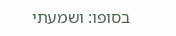בסופו: ושמעתי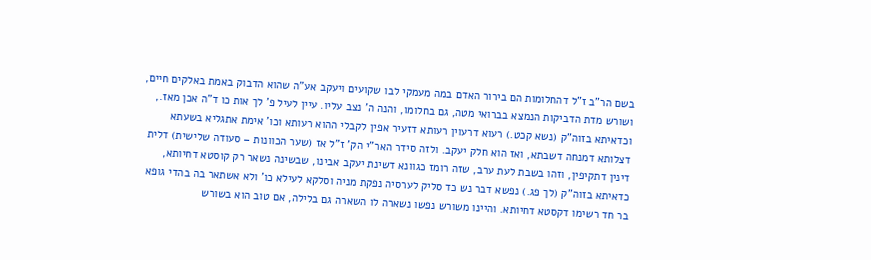בשם הר"ב ז"ל דהחלומות הם בירור האדם במה מעמקי לבו שקועים ויעקב אע"ה שהוא הדבוק באמת באלקים חיים, ושורש מדת הדביקות הנמצא בברואי מטה, גם בחלומו, והנה ה' נצב עליו. עיין לעיל פ' לך אות כו ד"ה אכן מאז., וכדאיתא בזוה"ק (נשא קכט.) רעוא דרעוין רעותא דזעיר אפין לקבלי ההוא רעותא וכו' אימת אתגליא בשעתא דצלותא דמנחה דשבתא, ואז הוא חלק יעקב. ולזה סידר האר"י הק' ז"ל אז (שער הכוונות – סעודה שלישית) דלית דינין דתקיפין, וזהו בשבת לעת ערב, שזה רומז כגוונא דשינת יעקב אבינו, שבשינה נשאר רק קוסטא דחיותא, כדאיתא בזוה"ק (לך פג.) נפשא דבר נש כד סליק לערסיה נפקת מניה וסלקא לעילא כו' ולא אשתאר בה בהדי גופא בר חד רשימו דקסטא דחיותא. והיינו משורש נפשו נשארה לו השארה גם בלילה, אם טוב הוא בשורש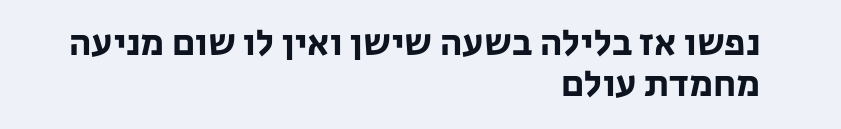נפשו אז בלילה בשעה שישן ואין לו שום מניעה מחמדת עולם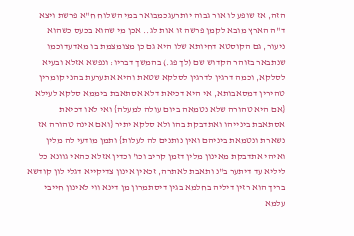הזה, אז שופע לו אור גבוה יותרעגכמבואר במי השלוח ח"א פרשת ויצא ד"ה הארץ מובא לקמן פרשה זו אות לג.. אכן מי שהוא בכעס כשהוא ניעור, גם הקוסטא דחיותא שלו היא גם כן מצומצמת בו מאדעדוכמו שנתבאר בזוהר הקדוש שם (לך פג.) בהמשך דבריו: ונפשא אזלא ובעיא לסלקא, וכמה דרגין לדרגין לסלקא שטאת והיא אתערעת בהני קומרין טהירין דמסאבותא, אי היא דכיאת דלא אסתאבת ביממא סלקא לעילא {אם היא טהורה שלא נטמאה ביום עולה למעלה} ואי לאו דכיאת אסתאבת בינייהו ואתדבקת בהו ולא סלקא יתיר {ואם אינה טהורה אז נשארת ונטמאת ביניהם ואין נותנים לה לעלות} ותמן מודעי לה מלין ואיהי אתדבקת מאינון מלין דזמן קריב וכו' וכדין אזלא כהאי גוונא כל ליליא עד דיתער ב"נ ותאבת לאתרה, זכאין אינון צדיקייא דגלי לון קודשא בריך הוא רזין דיליה בחלמא בגין דיסתמרון מן דינא ווי לאינון חייבי עלמא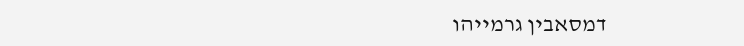דמסאבין גרמייהו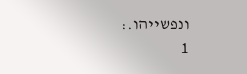ונפשייהו.:
1